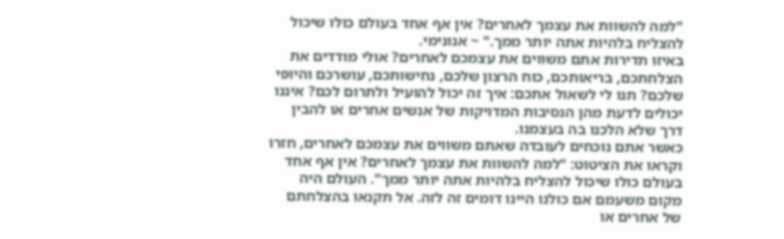"למה להשוות את עצמך לאחרים? אין אף אחד בעולם כולו שיכול להצליח בלהיות אתה יותר ממך." ~ אנונימי.
באיזו תדירות אתם משווים את עצמכם לאחרים? אולי מודדים את הצלחתכם, בריאותכם, כוח הרצון שלכם, נחישותכם, עושרכם והיופי שלכם? תנו לי לשאול אתכם: איך זה יכול להועיל ולתרום לכם? איננו יכולים לדעת מהן הנסיבות המדויקות של אנשים אחרים או להבין דרך שלא הלכנו בה בעצמנו.
כאשר אתם נוכחים לעובדה שאתם משווים את עצמכם לאחרים, חזרו וקראו את הציטוט: "למה להשוות את עצמך לאחרים? אין אף אחד בעולם כולו שיכול להצליח בלהיות אתה יותר ממך". העולם היה מקום משעמם אם כולנו היינו דומים זה לזה. אל תקנאו בהצלחתם של אחרים או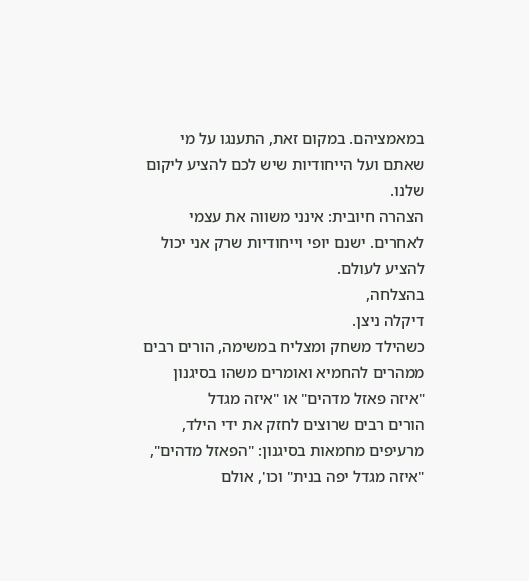במאמציהם. במקום זאת, התענגו על מי שאתם ועל הייחודיות שיש לכם להציע ליקום שלנו.
הצהרה חיובית: אינני משווה את עצמי לאחרים. ישנם יופי וייחודיות שרק אני יכול להציע לעולם.
בהצלחה,
דיקלה ניצן.
כשהילד משחק ומצליח במשימה, הורים רבים ממהרים להחמיא ואומרים משהו בסיגנון "איזה פאזל מדהים" או "איזה מגדל
הורים רבים שרוצים לחזק את ידי הילד, מרעיפים מחמאות בסיגנון: "הפאזל מדהים", "איזה מגדל יפה בנית" וכו', אולם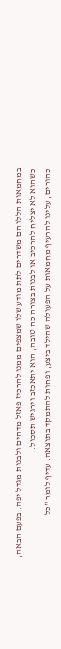במחמאות הללו הם משדרים לתת מודע שלו שמצפים ממנו להרכיז פאזל מדהים ולבנות מגדל יפה. בפעם הבאה, כשהוא לא יצליח להרכיב או לבנות בצורה כה טובה, הוא יתאכזב וירגיש תסכול.
כהורים, עלינו להרעיף מחמאות על הפעולה שהילד ביצע, ופחות להתמקד בתוצאה. עדיף לומר "כל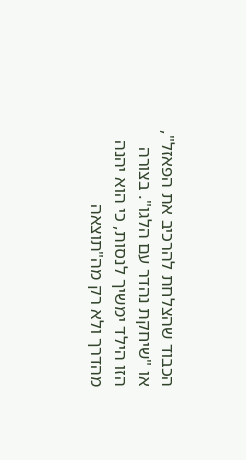הכבוד שהצלחת להרכיב את הפאזל", או "שיחקת נהדר עם הלגו". בצורה הזו הילד ימשיך לנסות, כי הוא יהנה מהדרך ולא רק מה"תוצאה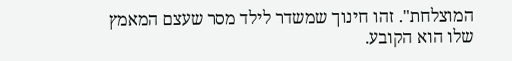המוצלחת". זהו חינוך שמשדר לילד מסר שעצם המאמץ שלו הוא הקובע.